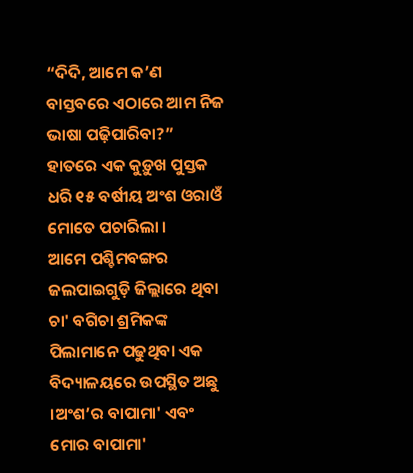“ଦିଦି, ଆମେ କ’ଣ ବାସ୍ତବରେ ଏଠାରେ ଆମ ନିଜ ଭାଷା ପଢ଼ିପାରିବା?” ହାତରେ ଏକ କୁଡ଼ୁଖ ପୁସ୍ତକ ଧରି ୧୫ ବର୍ଷୀୟ ଅଂଶ ଓରାଓଁ ମୋତେ ପଚାରିଲା ।
ଆମେ ପଶ୍ଚିମବଙ୍ଗର ଜଲପାଇଗୁଡ଼ି ଜିଲ୍ଲାରେ ଥିବା ଚା' ବଗିଚା ଶ୍ରମିକଙ୍କ ପିଲାମାନେ ପଢୁଥିବା ଏକ ବିଦ୍ୟାଳୟରେ ଉପସ୍ଥିତ ଅଛୁ ।ଅଂଶ’ର ବାପାମା' ଏବଂ ମୋର ବାପାମା'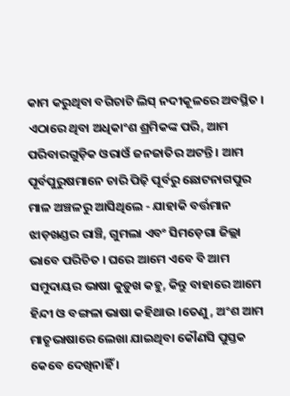କାମ କରୁଥିବା ବଗିଚାଟି ଲିସ୍ ନଦୀକୂଳରେ ଅବସ୍ଥିତ ।
ଏଠାରେ ଥିବା ଅଧିକାଂଶ ଶ୍ରମିକଙ୍କ ପରି, ଆମ ପରିବାରଗୁଡ଼ିକ ଓରାଓଁ ଜନଜାତିର ଅଟନ୍ତି । ଆମ ପୂର୍ବପୁରୁଷମାନେ ଚାରି ପିଢ଼ି ପୂର୍ବରୁ ଛୋଟନାଗପୁର ମାଳ ଅଞ୍ଚଳରୁ ଆସିଥିଲେ - ଯାହାକି ବର୍ତ୍ତମାନ ଝାଡ଼ଖଣ୍ଡର ରାଞ୍ଚି, ଗୁମଲା ଏବଂ ସିମଡ଼େଗା ଜିଲ୍ଲା ଭାବେ ପରିଚିତ । ଘରେ ଆମେ ଏବେ ବି ଆମ ସମୁଦାୟର ଭାଷା କୁଡ଼ୁଖ କହୁ, କିନ୍ତୁ ବାହାରେ ଆମେ ହିନ୍ଦୀ ଓ ବଙ୍ଗଳା ଭାଷା କହିଥାଉ ।ତେଣୁ, ଅଂଶ ଆମ ମାତୃଭାଷାରେ ଲେଖା ଯାଇଥିବା କୌଣସି ପୁସ୍ତକ କେବେ ଦେଖିନାହିଁ ।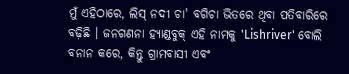ମୁଁ ଏହିଠାରେ, ଲିସ୍ ନଦୀ ଚା' ବଗିଚା ଭିତରେ ଥିବା ପତିବାରିରେ ବଢ଼ିଛି । ଜନଗଣନା ହ୍ୟାଣ୍ଡବୁକ୍ ଏହି ନାମକୁ 'Lishriver' ବୋଲି ବନାନ କରେ, କିନ୍ତୁ ଗ୍ରାମବାସୀ ଏବଂ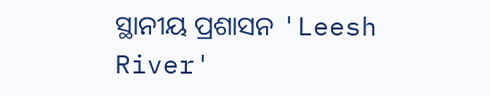ସ୍ଥାନୀୟ ପ୍ରଶାସନ 'Leesh River'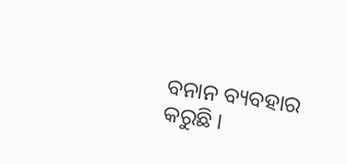ବନାନ ବ୍ୟବହାର କରୁଛି ।